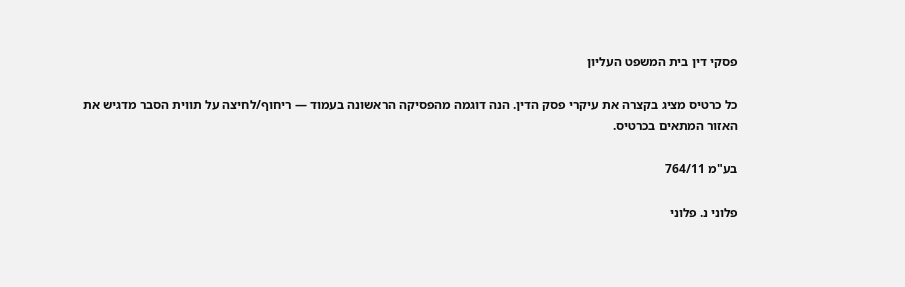פסקי דין בית המשפט העליון

כל כרטיס מציג בקצרה את עיקרי פסק הדין. הנה דוגמה מהפסיקה הראשונה בעמוד — ריחוף/לחיצה על תווית הסבר מדגיש את האזור המתאים בכרטיס.

בע"מ 764/11

פלוני נ. פלוני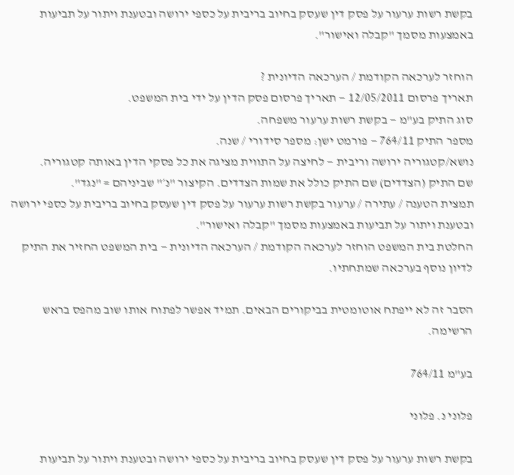בקשת רשות ערעור על פסק דין שעסק בחיוב בריבית על כספי ירושה ובטענת ויתור על תביעות באמצעות מסמך "קבלה ואישור".

הוחזר לערכאה הקודמת / הערכאה הדיונית ?
תאריך פרסום 12/05/2011 — תאריך פרסום פסק הדין על ידי בית המשפט.
סוג התיק בע"מ — בקשת רשות ערעור משפחה.
מספר התיק 764/11 — פורמט ישן: מספר סידורי / שנה.
נושא/קטגוריה ירושה וריבית — לחיצה על התווית מציגה את כל פסקי הדין באותה קטגוריה.
שם התיק (הצדדים) שם התיק כולל את שמות הצדדים. הקיצור "נ׳" שביניהם = "נגד".
תמצית הטענה / עתירה / ערעור בקשת רשות ערעור על פסק דין שעסק בחיוב בריבית על כספי ירושה ובטענת ויתור על תביעות באמצעות מסמך "קבלה ואישור".
החלטת בית המשפט הוחזר לערכאה הקודמת / הערכאה הדיונית — בית המשפט החזיר את התיק לדיון נוסף בערכאה שמתחתיו.

הסבר זה לא ייפתח אוטומטית בביקורים הבאים. תמיד אפשר לפתוח אותו שוב מהפס בראש הרשימה.

בע"מ 764/11

פלוני נ. פלוני

בקשת רשות ערעור על פסק דין שעסק בחיוב בריבית על כספי ירושה ובטענת ויתור על תביעות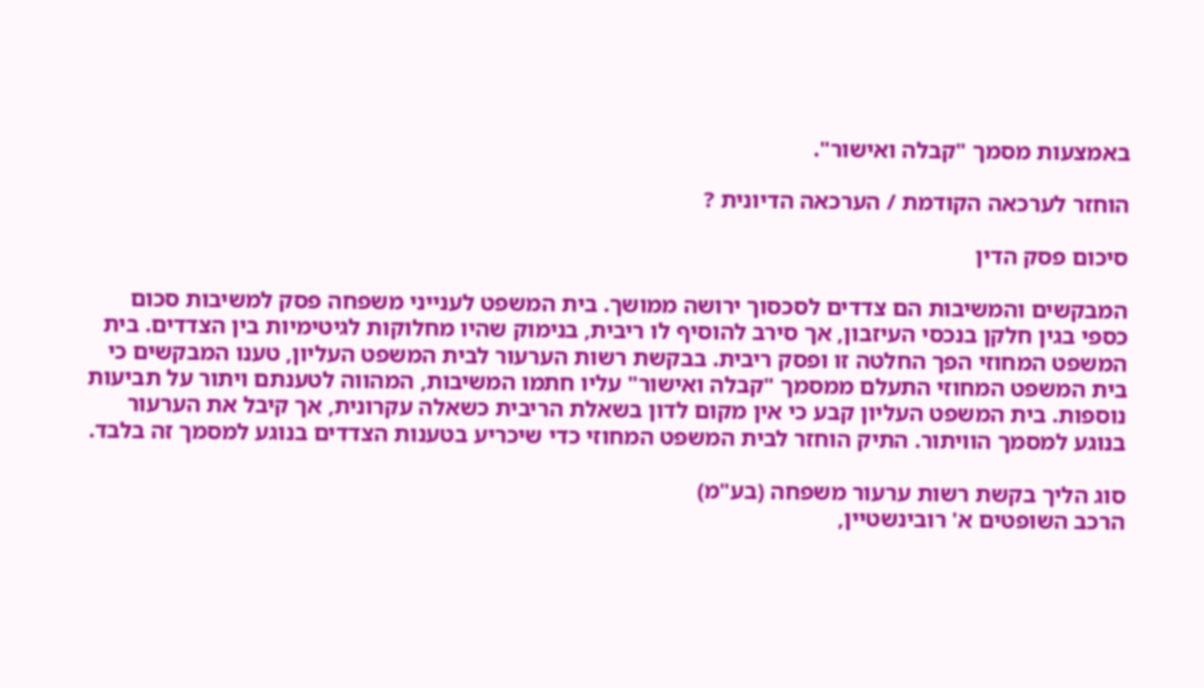באמצעות מסמך "קבלה ואישור".

הוחזר לערכאה הקודמת / הערכאה הדיונית ?

סיכום פסק הדין

המבקשים והמשיבות הם צדדים לסכסוך ירושה ממושך. בית המשפט לענייני משפחה פסק למשיבות סכום כספי בגין חלקן בנכסי העיזבון, אך סירב להוסיף לו ריבית, בנימוק שהיו מחלוקות לגיטימיות בין הצדדים. בית המשפט המחוזי הפך החלטה זו ופסק ריבית. בבקשת רשות הערעור לבית המשפט העליון, טענו המבקשים כי בית המשפט המחוזי התעלם ממסמך "קבלה ואישור" עליו חתמו המשיבות, המהווה לטענתם ויתור על תביעות נוספות. בית המשפט העליון קבע כי אין מקום לדון בשאלת הריבית כשאלה עקרונית, אך קיבל את הערעור בנוגע למסמך הוויתור. התיק הוחזר לבית המשפט המחוזי כדי שיכריע בטענות הצדדים בנוגע למסמך זה בלבד.

סוג הליך בקשת רשות ערעור משפחה (בע"מ)
הרכב השופטים א' רובינשטיין,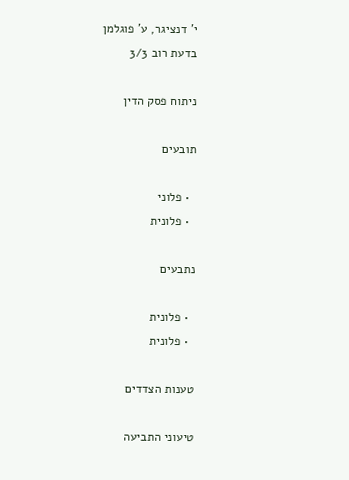י' דנציגר, ע' פוגלמן
בדעת רוב 3/3

ניתוח פסק הדין

תובעים

  • פלוני
  • פלונית

נתבעים

  • פלונית
  • פלונית

טענות הצדדים

טיעוני התביעה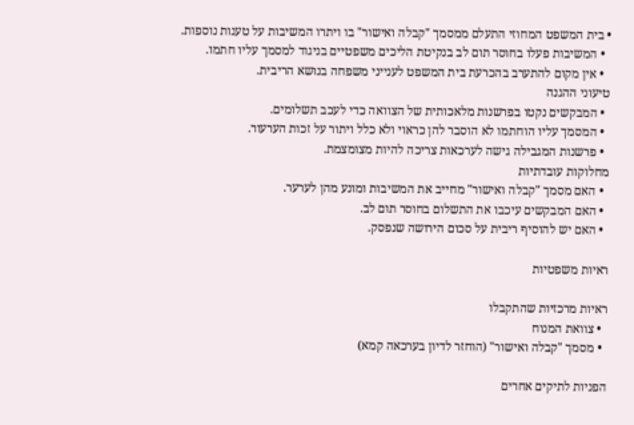• בית המשפט המחוזי התעלם ממסמך "קבלה ואישור" בו ויתרו המשיבות על טענות נוספות.
  • המשיבות פעלו בחוסר תום לב בנקיטת הליכים משפטיים בניגוד למסמך עליו חתמו.
  • אין מקום להתערב בהכרעת בית המשפט לענייני משפחה בנושא הריבית.
טיעוני ההגנה
  • המבקשים נקטו בפרשנות מלאכותית של הצוואה כדי לעכב תשלומים.
  • המסמך עליו הוחתמו לא הוסבר להן כראוי ולא כלל ויתור על זכות הערעור.
  • פרשנות המגבילה גישה לערכאות צריכה להיות מצומצמת.
מחלוקות עובדתיות
  • האם מסמך "קבלה ואישור" מחייב את המשיבות ומונע מהן לערער.
  • האם המבקשים עיכבו את התשלום בחוסר תום לב.
  • האם יש להוסיף ריבית על סכום הירושה שנפסק.

ראיות משפטיות

ראיות מרכזיות שהתקבלו
  • צוואת המנוח
  • מסמך "קבלה ואישור" (הוחזר לדיון בערכאה קמא)

הפניות לתיקים אחרים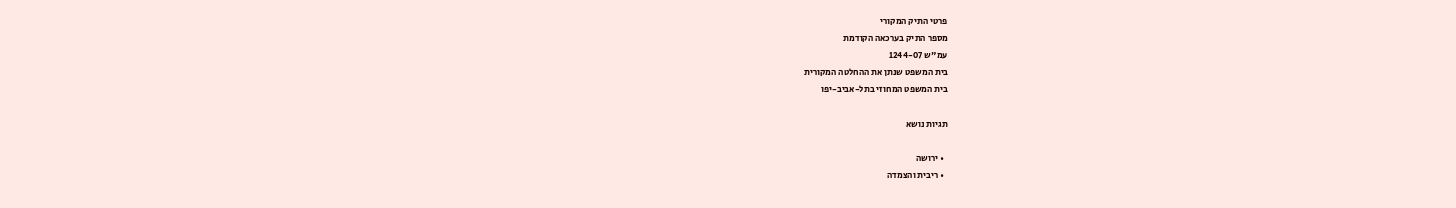פרטי התיק המקורי
מספר התיק בערכאה הקודמת
עמ"ש 1244-07
בית המשפט שנתן את ההחלטה המקורית
בית המשפט המחוזי בתל-אביב-יפו

תגיות נושא

  • ירושה
  • ריבית והצמדה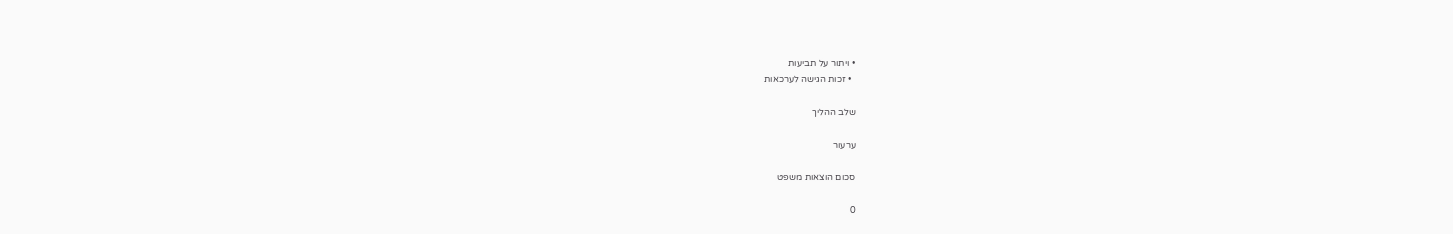• ויתור על תביעות
  • זכות הגישה לערכאות

שלב ההליך

ערעור

סכום הוצאות משפט

0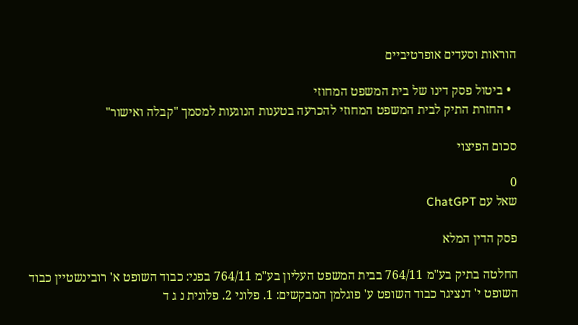הוראות וסעדים אופרטיביים

  • ביטול פסק דינו של בית המשפט המחוזי
  • החזרת התיק לבית המשפט המחוזי להכרעה בטענות הנוגעות למסמך "קבלה ואישור"

סכום הפיצוי

0
שאל עם ChatGPT

פסק הדין המלא

החלטה בתיק בע"מ 764/11 בבית המשפט העליון בע"מ 764/11 בפני: כבוד השופט א' רובינשטיין כבוד השופט י' דנציגר כבוד השופט ע' פוגלמן המבקשים: 1. פלוני 2. פלונית נ ג ד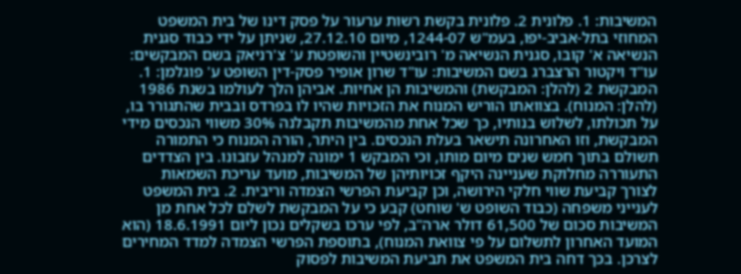המשיבות: 1. פלונית 2. פלונית בקשת רשות ערעור על פסק דינו של בית המשפט המחוזי בתל-אביב-יפו, בעמ"ש 1244-07, מיום 27.12.10, שניתן על ידי כבוד סגנית הנשיאה א' קובו, סגנית הנשיאה מ' רובינשטיין והשופטת ע' צ'רניאק בשם המבקשים: עו"ד ויקטור הרצברג בשם המשיבות: עו"ד שרון אופיר פסק-דין השופט ע' פוגלמן: 1. המבקשת 2 (להלן: המבקשת) והמשיבות הן אחיות. אביהן הלך לעולמו בשנת 1986 (להלן: המנוח). בצוואתו הוריש המנוח את הזכויות שהיו לו בפרדס ובבית שהתגורר בו, על תכולתו, לשלוש בנותיו, כך שכל אחת מהמשיבות תקבלנה 30% משווי הנכסים מידי המבקשת, וזו האחרונה תישאר בעלת הנכסים. בין היתר, הורה המנוח כי התמורה תשולם בתוך חמש שנים מיום מותו, וכי המבקש 1 ימונה למנהל עזבונו. בין הצדדים התעוררה מחלוקת שעניינה היקף זכויותיהן של המשיבות, מועד עריכת השמאות לצורך קביעת שווי חלקי הירושה, וכן קביעת הפרשי הצמדה וריבית. 2. בית המשפט לענייני משפחה (כבוד השופט ש' שוחט) קבע כי על המבקשת לשלם לכל אחת מן המשיבות סכום של 61,500 דולר ארה"ב, לפי ערכו בשקלים נכון ליום 18.6.1991 (הוא המועד האחרון לתשלום על פי צוואת המנוח), בתוספת הפרשי הצמדה למדד המחירים לצרכן. בכך דחה בית המשפט את תביעת המשיבות לפסוק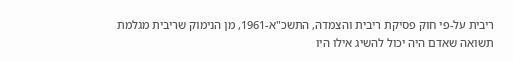ריבית על-פי חוק פסיקת ריבית והצמדה, התשכ"א-1961, מן הנימוק שריבית מגלמת תשואה שאדם היה יכול להשיג אילו היו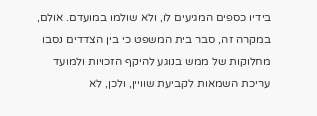בידיו כספים המגיעים לו, ולא שולמו במועדם. אולם, במקרה זה, סבר בית המשפט כי בין הצדדים נסבו מחלוקות של ממש בנוגע להיקף הזכויות ולמועד עריכת השמאות לקביעת שוויין, ולכן, לא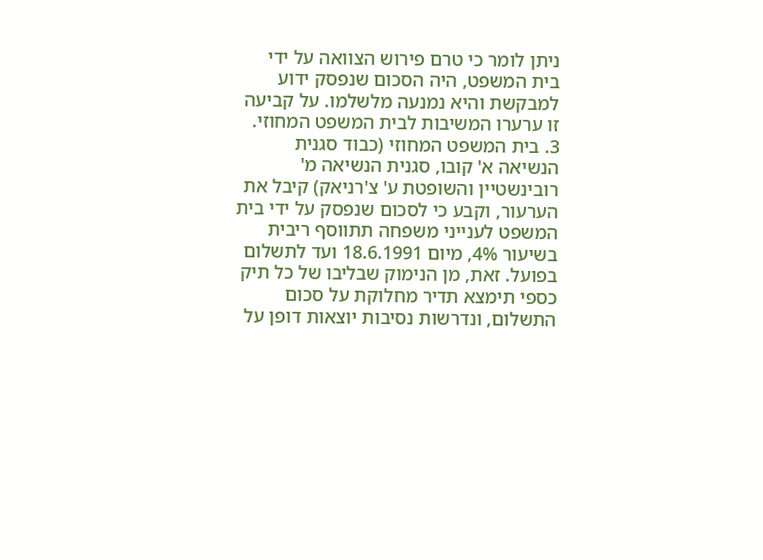ניתן לומר כי טרם פירוש הצוואה על ידי בית המשפט, היה הסכום שנפסק ידוע למבקשת והיא נמנעה מלשלמו. על קביעה זו ערערו המשיבות לבית המשפט המחוזי. 3. בית המשפט המחוזי (כבוד סגנית הנשיאה א' קובו, סגנית הנשיאה מ' רובינשטיין והשופטת ע' צ'רניאק) קיבל את הערעור, וקבע כי לסכום שנפסק על ידי בית המשפט לענייני משפחה תתווסף ריבית בשיעור 4%, מיום 18.6.1991 ועד לתשלום בפועל. זאת, מן הנימוק שבליבו של כל תיק כספי תימצא תדיר מחלוקת על סכום התשלום, ונדרשות נסיבות יוצאות דופן על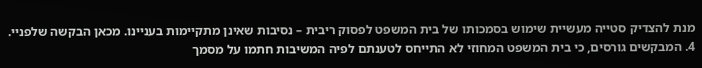מנת להצדיק סטייה מעשיית שימוש בסמכותו של בית המשפט לפסוק ריבית – נסיבות שאינן מתקיימות בעניינו. מכאן הבקשה שלפניי. 4. המבקשים גורסים, כי בית המשפט המחוזי לא התייחס לטענתם לפיה המשיבות חתמו על מסמך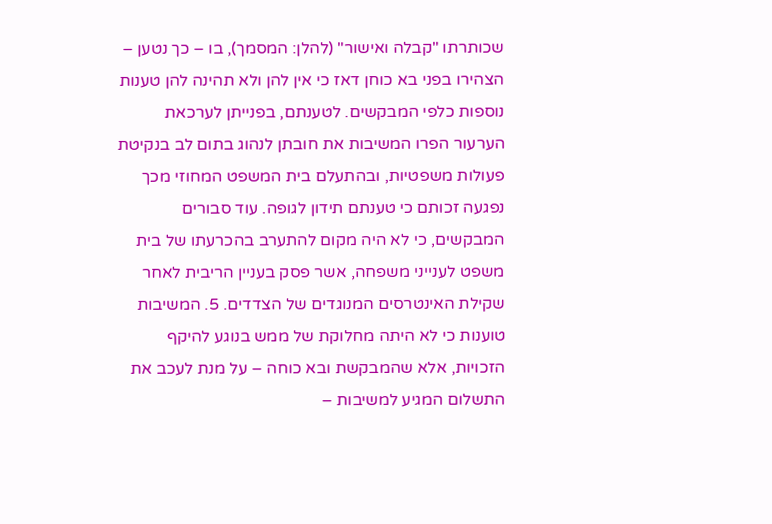שכותרתו "קבלה ואישור" (להלן: המסמך), בו – כך נטען – הצהירו בפני בא כוחן דאז כי אין להן ולא תהינה להן טענות נוספות כלפי המבקשים. לטענתם, בפנייתן לערכאת הערעור הפרו המשיבות את חובתן לנהוג בתום לב בנקיטת פעולות משפטיות, ובהתעלם בית המשפט המחוזי מכך נפגעה זכותם כי טענתם תידון לגופה. עוד סבורים המבקשים, כי לא היה מקום להתערב בהכרעתו של בית משפט לענייני משפחה, אשר פסק בעניין הריבית לאחר שקילת האינטרסים המנוגדים של הצדדים. 5. המשיבות טוענות כי לא היתה מחלוקת של ממש בנוגע להיקף הזכויות, אלא שהמבקשת ובא כוחה – על מנת לעכב את התשלום המגיע למשיבות –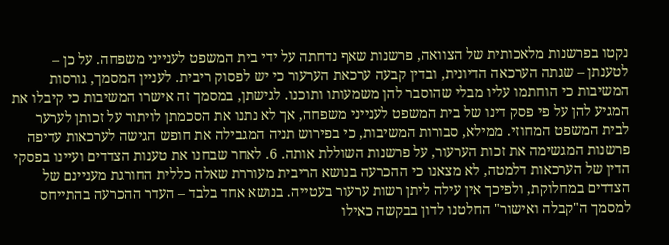נקטו בפרשנות מלאכותית של הצוואה, פרשנות שאף נדחתה על ידי בית המשפט לענייני משפחה. על כן – לטענתן – שגתה הערכאה הדיונית, ובדין קבעה ערכאת הערעור כי יש לפסוק ריבית. לעניין המסמך, גורסות המשיבות כי הוחתמו עליו מבלי שהוסבר להן משמעותו ותוכנו. לגישתן, במסמך זה אישרו המשיבות כי קיבלו את המגיע להן על פי פסק דינו של בית המשפט לענייני משפחה, אך לא נתנו את הסכמתן לויתור על זכותן לערער לבית המשפט המחוזי. ממילא, סבורות המשיבות, כי בפירוש תניה המגבילה את חופש הגישה לערכאות עדיפה פרשנות המגשימה את זכות הערעור, על פרשנות השוללת אותה. 6. לאחר שבחנו את טענות הצדדים ועיינו בפסקי הדין של הערכאות דלמטה, לא מצאנו כי ההכרעה בנושא הריבית מעוררת שאלה כללית החורגת מעניינם של הצדדים במחלוקת, ולפיכך אין עילה ליתן רשות ערעור בעטייה. בנושא אחד בלבד – העדר ההכרעה בהתייחס למסמך ה"קבלה ואישור" החלטנו לדון בבקשה כאילו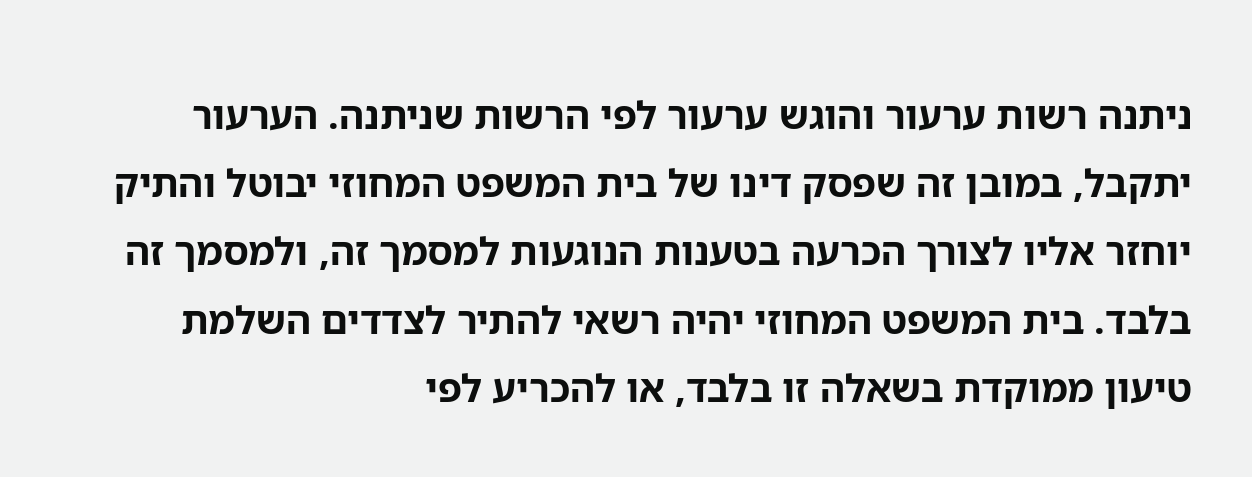ניתנה רשות ערעור והוגש ערעור לפי הרשות שניתנה. הערעור יתקבל, במובן זה שפסק דינו של בית המשפט המחוזי יבוטל והתיק יוחזר אליו לצורך הכרעה בטענות הנוגעות למסמך זה, ולמסמך זה בלבד. בית המשפט המחוזי יהיה רשאי להתיר לצדדים השלמת טיעון ממוקדת בשאלה זו בלבד, או להכריע לפי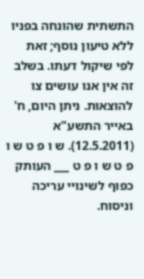התשתית שהונחה בפניו ללא טיעון נוסף; זאת לפי שיקול דעתו. בשלב זה אין אנו עושים צו להוצאות. ניתן היום, ח' באייר התשע"א (12.5.2011). ש ו פ ט ש ו פ ט ש ו פ ט ___ העותק כפוף לשינויי עריכה וניסוח.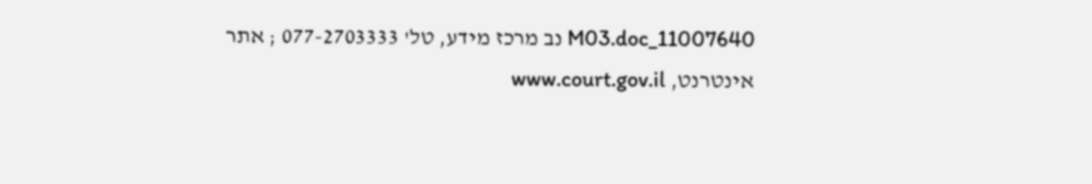11007640_M03.doc נב מרכז מידע, טל' 077-2703333 ; אתר אינטרנט, www.court.gov.il